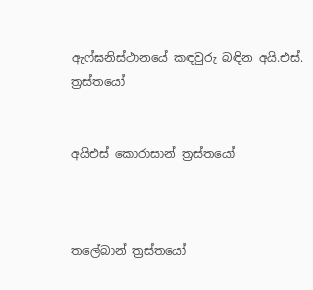ඇෆ්ඝනිස්ථානයේ කඳවුරු බඳින අයි.එස්. ත්‍රස්තයෝ


අයිඑස් කොරාසාන් ත්‍රස්තයෝ



තලේබාන් ත්‍රස්තයෝ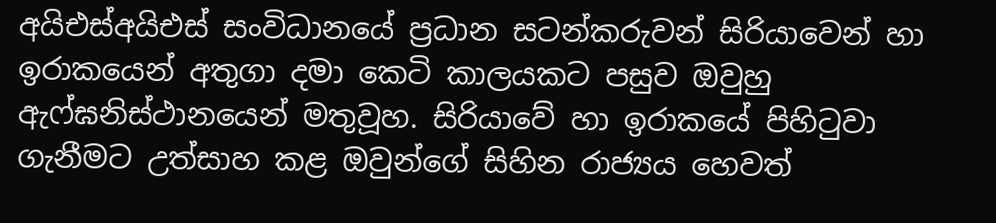අයිඑස්අයිඑස් සංවිධානයේ ප්‍රධාන සටන්කරුවන් සිරියාවෙන් හා ඉරාකයෙන් අතුගා දමා කෙටි කාලයකට පසුව ඔවුහු ඇෆ්ඝනිස්ථානයෙන් මතුවූහ. සිරියාවේ හා ඉරාකයේ පිහිටුවා ගැනීමට උත්සාහ කළ ඔවුන්ගේ සිහින රාජ්‍යය හෙවත්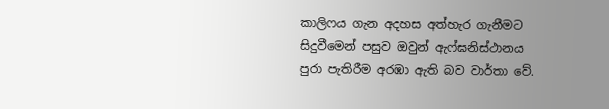කාලිෆය ගැන අදහස අත්හැර ගැනීමට සිදුවීමෙන් පසුව ඔවුන් ඇෆ්ඝනිස්ථානය පුරා පැතිරීම අරඹා ඇති බව වාර්තා වේ.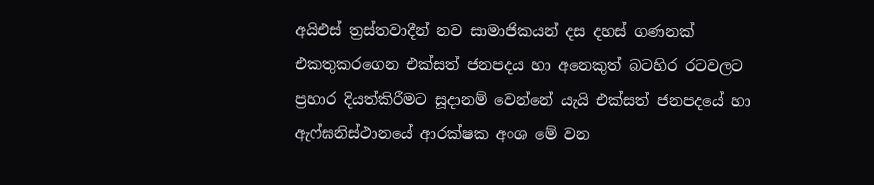අයිඑස් ත්‍රස්තවාදීන් නව සාමාජිකයන් දස දහස් ගණනක් එකතුකරගෙන එක්සත් ජනපදය හා අනෙකුත් බටහිර රටවලට ප්‍රහාර දියත්කිරීමට සූදානම් වෙන්නේ යැයි එක්සත් ජනපදයේ හා ඇෆ්ඝනිස්ථානයේ ආරක්ෂක අංශ මේ වන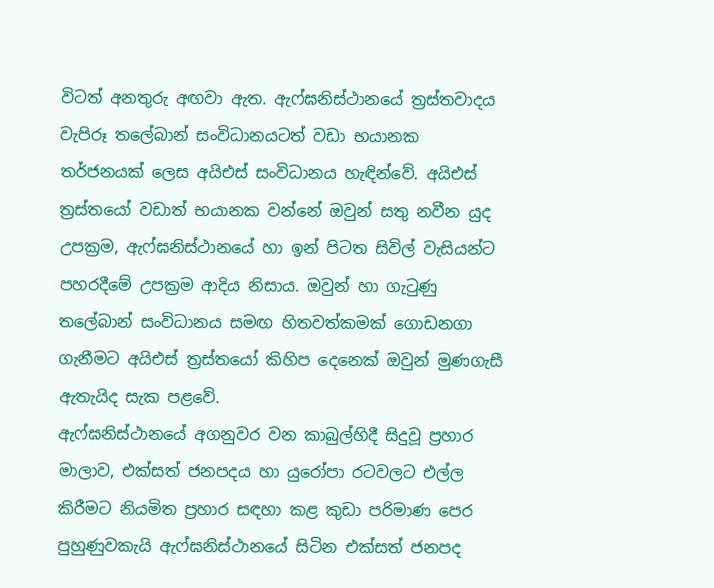විටත් අනතුරු අඟවා ඇත. ඇෆ්ඝනිස්ථානයේ ත්‍රස්තවාදය වැපිරූ තලේබාන් සංවිධානයටත් වඩා භයානක තර්ජනයක් ලෙස අයිඑස් සංවිධානය හැඳින්වේ. අයිඑස් ත්‍රස්තයෝ වඩාත් භයානක වන්නේ ඔවුන් සතු නවීන යුද උපක්‍රම, ඇෆ්ඝනිස්ථානයේ හා ඉන් පිටත සිවිල් වැසියන්ට පහරදීමේ උපක්‍රම ආදිය නිසාය. ඔවුන් හා ගැටුණු තලේබාන් සංවිධානය සමඟ හිතවත්කමක් ගොඩනගා ගැනීමට අයිඑස් ත්‍රස්තයෝ කිහිප දෙනෙක් ඔවුන් මුණගැසී ඇතැයිද සැක පළවේ.
ඇෆ්ඝනිස්ථානයේ අගනුවර වන කාබුල්හිදී සිදුවූ ප්‍රහාර මාලාව, එක්සත් ජනපදය හා යුරෝපා රටවලට එල්ල කිරීමට නියමිත ප්‍රහාර සඳහා කළ කුඩා පරිමාණ පෙර පුහුණුවකැයි ඇෆ්ඝනිස්ථානයේ සිටින එක්සත් ජනපද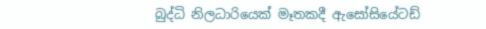බුද්ධි නිලධාරියෙක් මෑතකදී ඇසෝසියේටඩ්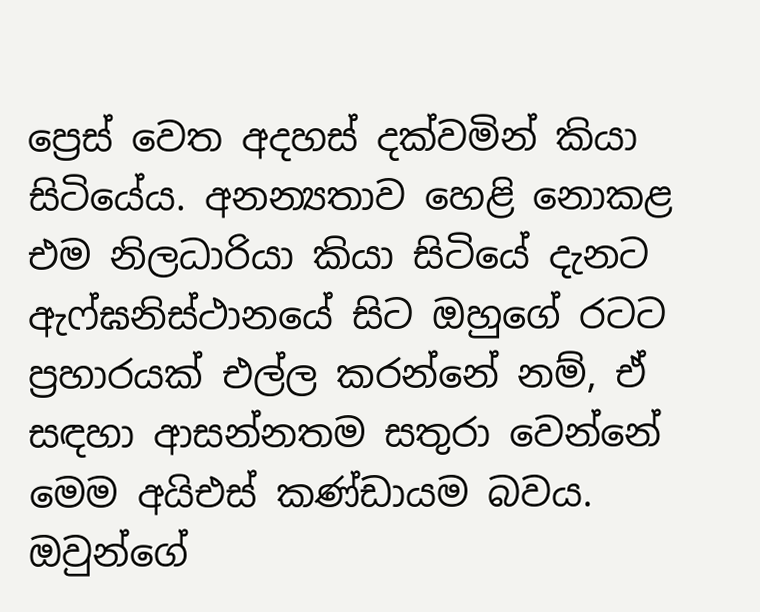ප්‍රෙස් වෙත අදහස් දක්වමින් කියා සිටියේය. අනන්‍යතාව හෙළි නොකළ එම නිලධාරියා කියා සිටියේ දැනට ඇෆ්ඝනිස්ථානයේ සිට ඔහුගේ රටට ප්‍රහාරයක් එල්ල කරන්නේ නම්, ඒ සඳහා ආසන්නතම සතුරා වෙන්නේ මෙම අයිඑස් කණ්ඩායම බවය. ඔවුන්ගේ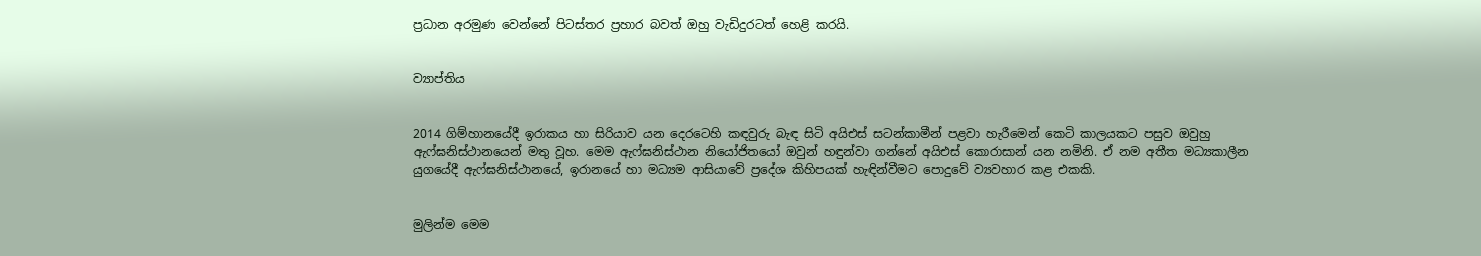ප්‍රධාන අරමුණ වෙන්නේ පිටස්තර ප්‍රහාර බවත් ඔහු වැඩිදුරටත් හෙළි කරයි.


ව්‍යාප්තිය


2014 ගිම්හානයේදී ඉරාකය හා සිරියාව යන දෙරටෙහි කඳවුරු බැඳ සිටි අයිඑස් සටන්කාමීන් පළවා හැරීමෙන් කෙටි කාලයකට පසුව ඔවුහු ඇෆ්ඝනිස්ථානයෙන් මතු වූහ. මෙම ඇෆ්ඝනිස්ථාන නියෝජිතයෝ ඔවුන් හඳුන්වා ගන්නේ අයිඑස් කොරාසාන් යන නමිනි. ඒ නම අතීත මධ්‍යකාලීන යුගයේදී ඇෆ්ඝනිස්ථානයේ, ඉරානයේ හා මධ්‍යම ආසියාවේ ප්‍රදේශ කිහිපයක් හැඳින්වීමට පොදුවේ ව්‍යවහාර කළ එකකි.


මුලින්ම මෙම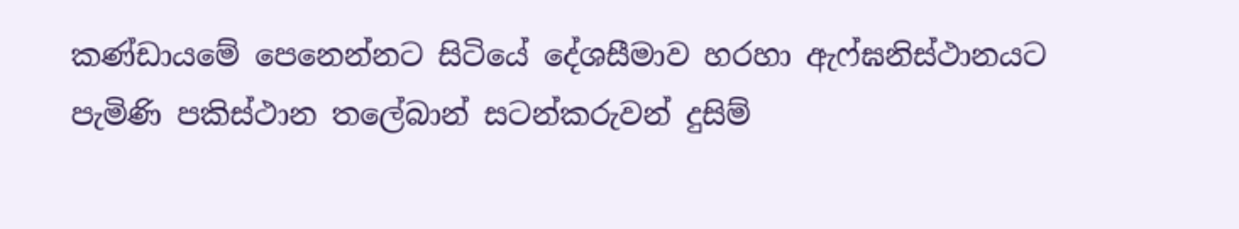කණ්ඩායමේ පෙනෙන්නට සිටියේ දේශසීමාව හරහා ඇෆ්ඝනිස්ථානයට පැමිණි පකිස්ථාන තලේබාන් සටන්කරුවන් දුසිම්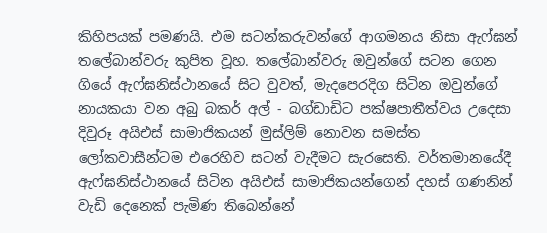කිහිපයක් පමණයි. එම සටන්කරුවන්ගේ ආගමනය නිසා ඇෆ්ඝන් තලේබාන්වරු කුපිත වූහ. තලේබාන්වරු ඔවුන්ගේ සටන ගෙන ගියේ ඇෆ්ඝනිස්ථානයේ සිට වුවත්, මැදපෙරදිග සිටින ඔවුන්ගේ නායකයා වන අබු බකර් අල් - බග්ඩාඩිට පක්ෂපාතීත්වය උදෙසා දිවුරූ අයිඑස් සාමාජිකයන් මුස්ලිම් නොවන සමස්ත ලෝකවාසීන්ටම එරෙහිව සටන් වැදීමට සැරසෙති. වර්තමානයේදී ඇෆ්ඝනිස්ථානයේ සිටින අයිඑස් සාමාජිකයන්ගෙන් දහස් ගණනින් වැඩි දෙනෙක් පැමිණ තිබෙන්නේ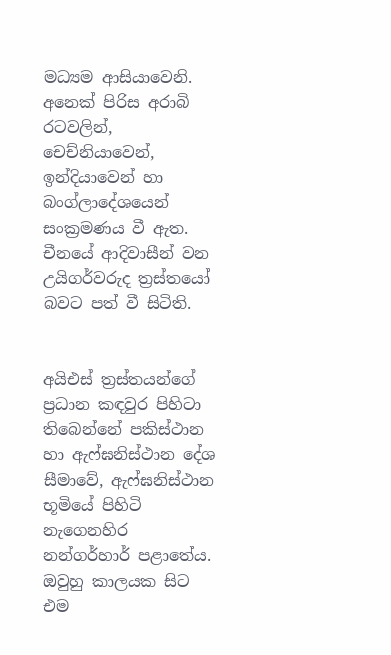මධ්‍යම ආසියාවෙනි. අනෙක් පිරිස අරාබි රටවලින්, චෙච්නියාවෙන්, ඉන්දියාවෙන් හා බංග්ලාදේශයෙන් සංක්‍රමණය වී ඇත. චීනයේ ආදිවාසීන් වන උයිගර්වරුද ත්‍රස්තයෝ බවට පත් වී සිටිති.


අයිඑස් ත්‍රස්තයන්ගේ ප්‍රධාන කඳවුර පිහිටා තිබෙන්නේ පකිස්ථාන හා ඇෆ්ඝනිස්ථාන දේශ සීමාවේ, ඇෆ්ඝනිස්ථාන භූමියේ පිහිටි නැගෙනහිර නන්ගර්හාර් පළාතේය. ඔවුහු කාලයක සිට එම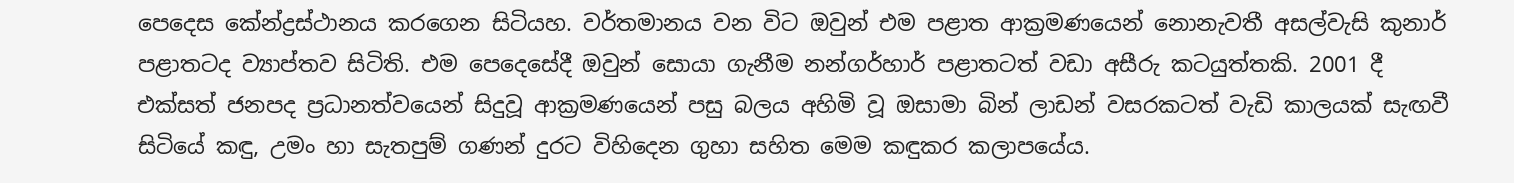පෙදෙස කේන්ද්‍රස්ථානය කරගෙන සිටියහ. වර්තමානය වන විට ඔවුන් එම පළාත ආක්‍රමණයෙන් නොනැවතී අසල්වැසි කුනාර් පළාතටද ව්‍යාප්තව සිටිති. එම පෙදෙසේදී ඔවුන් සොයා ගැනීම නන්ගර්හාර් පළාතටත් වඩා අසීරු කටයුත්තකි. 2001 දී එක්සත් ජනපද ප්‍රධානත්වයෙන් සිදුවූ ආක්‍රමණයෙන් පසු බලය අහිමි වූ ඔසාමා බින් ලාඩන් වසරකටත් වැඩි කාලයක් සැඟවී සිටියේ කඳු, උමං හා සැතපුම් ගණන් දුරට විහිදෙන ගුහා සහිත මෙම කඳුකර කලාපයේය.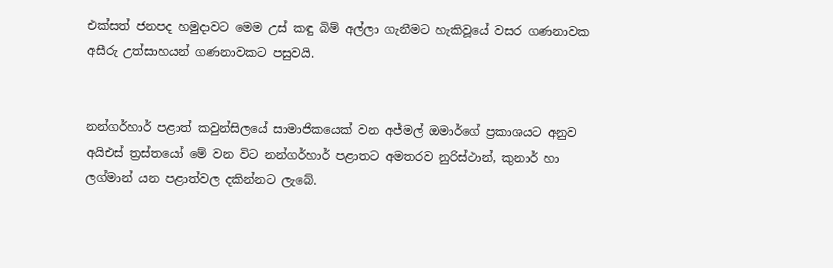එක්සත් ජනපද හමුදාවට මෙම උස් කඳු බිම් අල්ලා ගැනීමට හැකිවූයේ වසර ගණනාවක අසීරු උත්සාහයන් ගණනාවකට පසුවයි.


නන්ගර්හාර් පළාත් කවුන්සිලයේ සාමාජිකයෙක් වන අජ්මල් ඔමාර්ගේ ප්‍රකාශයට අනුව අයිඑස් ත්‍රස්තයෝ මේ වන විට නන්ගර්හාර් පළාතට අමතරව නුරිස්ථාන්, කුනාර් හා ලග්මාන් යන පළාත්වල දකින්නට ලැබේ.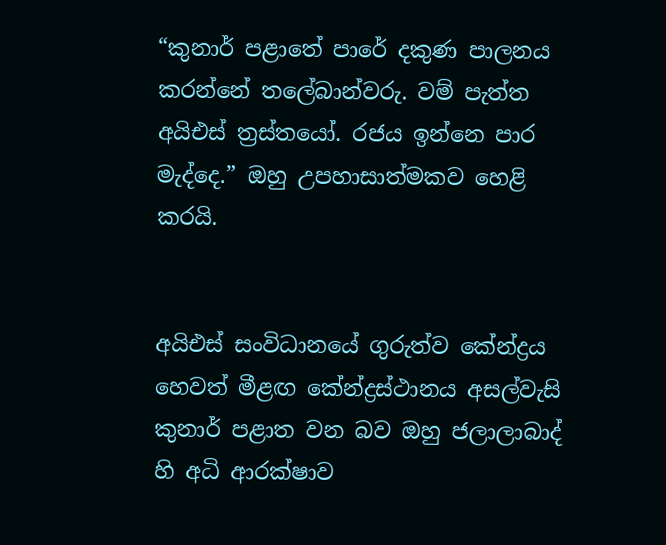“කුනාර් පළාතේ පාරේ දකුණ පාලනය කරන්නේ තලේබාන්වරු. වම් පැත්ත අයිඑස් ත්‍රස්තයෝ. රජය ඉන්නෙ පාර මැද්දෙ.” ඔහු උපහාසාත්මකව හෙළි කරයි.


අයිඑස් සංවිධානයේ ගුරුත්ව කේන්ද්‍රය හෙවත් මීළඟ කේන්ද්‍රස්ථානය අසල්වැසි කුනාර් පළාත වන බව ඔහු ජලාලාබාද් හි අධි ආරක්ෂාව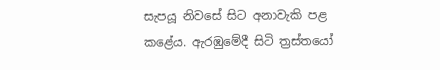සැපයූ නිවසේ සිට අනාවැකි පළ කළේය. ඇරඹුමේදී සිටි ත්‍රස්තයෝ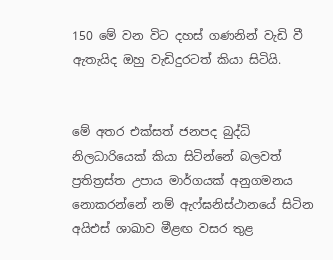150 මේ වන විට දහස් ගණනින් වැඩි වී ඇතැයිද ඔහු වැඩිදුරටත් කියා සිටියි.


මේ අතර එක්සත් ජනපද බුද්ධි නිලධාරියෙක් කියා සිටින්නේ බලවත් ප්‍රතිත්‍රස්ත උපාය මාර්ගයක් අනුගමනය නොකරන්නේ නම් ඇෆ්ඝනිස්ථානයේ සිටින අයිඑස් ශාඛාව මීළඟ වසර තුළ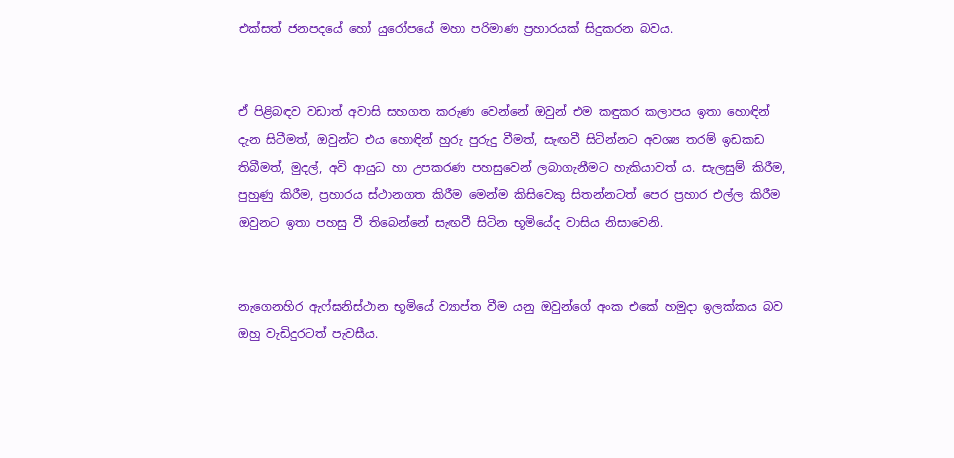එක්සත් ජනපදයේ හෝ යුරෝපයේ මහා පරිමාණ ප්‍රහාරයක් සිදුකරන බවය.


ඒ පිළිබඳව වඩාත් අවාසි සහගත කරුණ වෙන්නේ ඔවුන් එම කඳුකර කලාපය ඉතා හොඳින් දැන සිටීමත්, ඔවුන්ට එය හොඳින් හුරු පුරුදු වීමත්, සැඟවී සිටින්නට අවශ්‍ය තරම් ඉඩකඩ තිබීමත්, මුදල්, අවි ආයුධ හා උපකරණ පහසුවෙන් ලබාගැනීමට හැකියාවත් ය. සැලසුම් කිරීම, පුහුණු කිරීම, ප්‍රහාරය ස්ථානගත කිරීම මෙන්ම කිසිවෙකු සිතන්නටත් පෙර ප්‍රහාර එල්ල කිරීම ඔවුනට ඉතා පහසු වී තිබෙන්නේ සැඟවී සිටින භූමියේද වාසිය නිසාවෙනි.


නැගෙනහිර ඇෆ්ඝනිස්ථාන භූමියේ ව්‍යාප්ත වීම යනු ඔවුන්ගේ අංක එකේ හමුදා ඉලක්කය බව ඔහු වැඩිදුරටත් පැවසීය.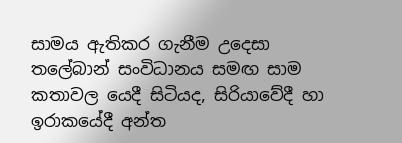සාමය ඇතිකර ගැනීම උදෙසා තලේබාන් සංවිධානය සමඟ සාම කතාවල යෙදී සිටියද, සිරියාවේදී හා ඉරාකයේදී අන්ත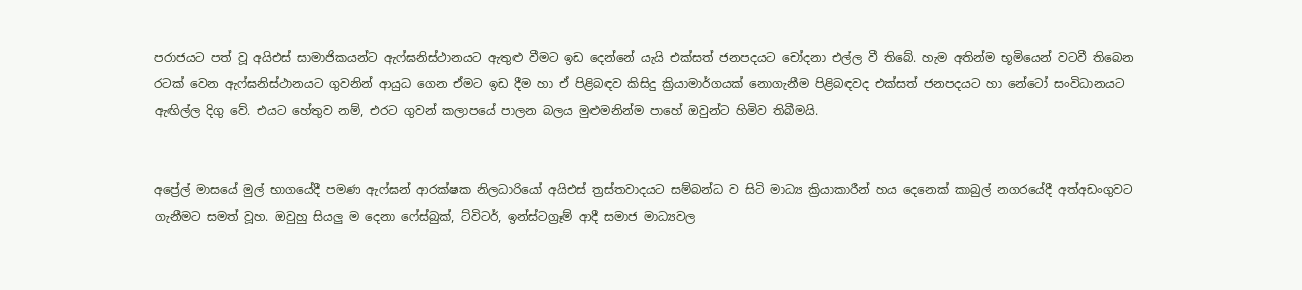පරාජයට පත් වූ අයිඑස් සාමාජිකයන්ට ඇෆ්ඝනිස්ථානයට ඇතුළු වීමට ඉඩ දෙන්නේ යැයි එක්සත් ජනපදයට චෝදනා එල්ල වී තිබේ. හැම අතින්ම භූමියෙන් වටවී තිබෙන රටක් වෙන ඇෆ්ඝනිස්ථානයට ගුවනින් ආයුධ ගෙන ඒමට ඉඩ දීම හා ඒ පිළිබඳව කිසිදු ක්‍රියාමාර්ගයක් නොගැනීම පිළිබඳවද එක්සත් ජනපදයට හා නේටෝ සංවිධානයට ඇඟිල්ල දිගු වේ. එයට හේතුව නම්, එරට ගුවන් කලාපයේ පාලන බලය මුළුමනින්ම පාහේ ඔවුන්ට හිමිව තිබීමයි.


අප්‍රේල් මාසයේ මුල් භාගයේදී පමණ ඇෆ්ඝන් ආරක්ෂක නිලධාරියෝ අයිඑස් ත්‍රස්තවාදයට සම්බන්ධ ව සිටි මාධ්‍ය ක්‍රියාකාරීන් හය දෙනෙක් කාබුල් නගරයේදී අත්අඩංගුවට ගැනීමට සමත් වූහ. ඔවුහු සියලු ම දෙනා ෆේස්බුක්, ට්විටර්, ඉන්ස්ටග්‍රෑම් ආදී සමාජ මාධ්‍යවල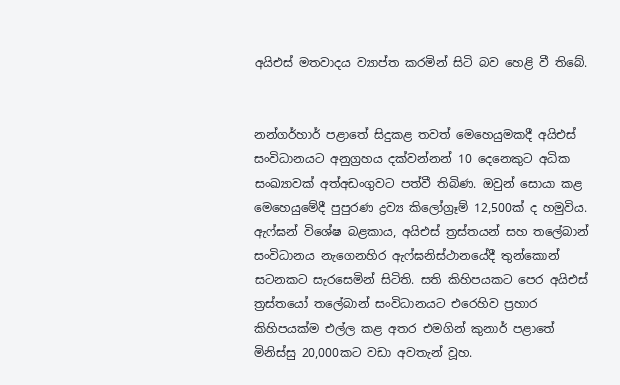අයිඑස් මතවාදය ව්‍යාප්ත කරමින් සිටි බව හෙළි වී තිබේ.


නන්ගර්හාර් පළාතේ සිදුකළ තවත් මෙහෙයුමකදී අයිඑස් සංවිධානයට අනුග්‍රහය දක්වන්නන් 10 දෙනෙකුට අධික සංඛ්‍යාවක් අත්අඩංගුවට පත්වී තිබිණ. ඔවුන් සොයා කළ මෙහෙයුමේදී පුපුරණ ද්‍රව්‍ය කිලෝග්‍රෑම් 12,500ක් ද හමුවිය. ඇෆ්ඝන් විශේෂ බළකාය, අයිඑස් ත්‍රස්තයන් සහ තලේබාන් සංවිධානය නැගෙනහිර ඇෆ්ඝනිස්ථානයේදී තුන්කොන් සටනකට සැරසෙමින් සිටිති. සති කිහිපයකට පෙර අයිඑස් ත්‍රස්තයෝ තලේබාන් සංවිධානයට එරෙහිව ප්‍රහාර කිහිපයක්ම එල්ල කළ අතර එමගින් කුනාර් පළාතේ මිනිස්සු 20,000කට වඩා අවතැන් වූහ.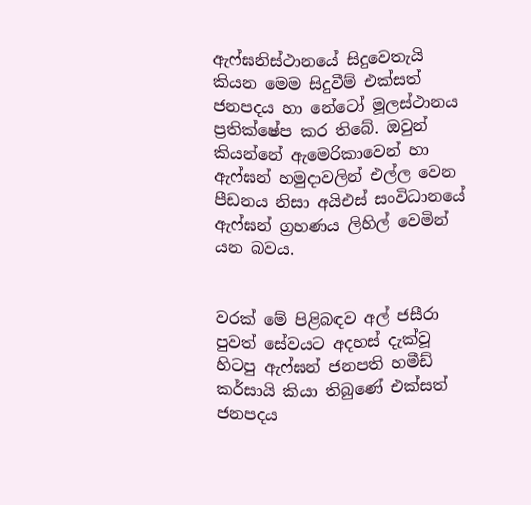ඇෆ්ඝනිස්ථානයේ සිදුවෙතැයි කියන මෙම සිදුවීම් එක්සත් ජනපදය හා නේටෝ මූලස්ථානය ප්‍රතික්ෂේප කර තිබේ. ඔවුන් කියන්නේ ඇමෙරිකාවෙන් හා ඇෆ්ඝන් හමුදාවලින් එල්ල වෙන පීඩනය නිසා අයිඑස් සංවිධානයේ ඇෆ්ඝන් ග්‍රහණය ලිහිල් වෙමින් යන බවය.


වරක් මේ පිළිබඳව අල් ජසීරා පුවත් සේවයට අදහස් දැක්වූ හිටපු ඇෆ්ඝන් ජනපති හමීඩ් කර්සායි කියා තිබුණේ එක්සත් ජනපදය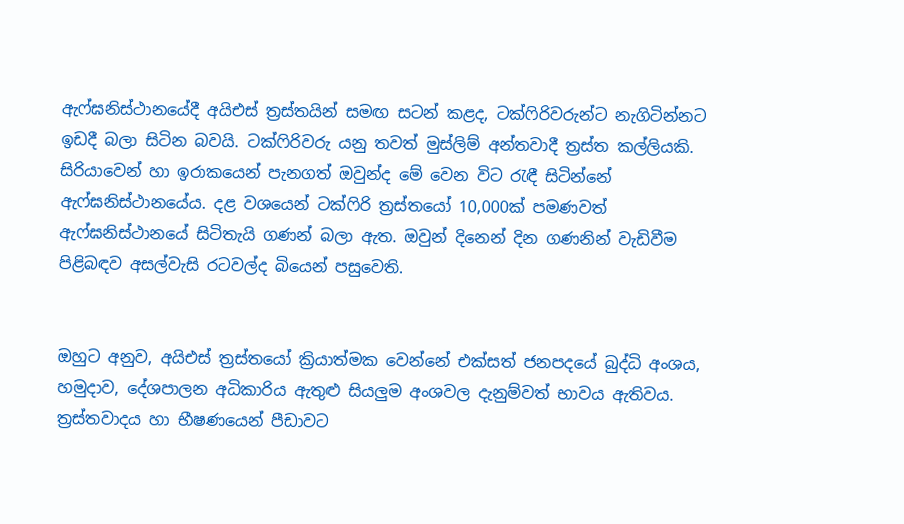ඇෆ්ඝනිස්ථානයේදී අයිඑස් ත්‍රස්තයින් සමඟ සටන් කළද, ටක්ෆිරිවරුන්ට නැගිටින්නට ඉඩදී බලා සිටින බවයි. ටක්ෆිරිවරු යනු තවත් මුස්ලිම් අන්තවාදී ත්‍රස්ත කල්ලියකි. සිරියාවෙන් හා ඉරාකයෙන් පැනගත් ඔවුන්ද මේ වෙන විට රැඳී සිටින්නේ ඇෆ්ඝනිස්ථානයේය. දළ වශයෙන් ටක්ෆිරි ත්‍රස්තයෝ 10,000ක් පමණවත් ඇෆ්ඝනිස්ථානයේ සිටිතැයි ගණන් බලා ඇත. ඔවුන් දිනෙන් දින ගණනින් වැඩිවීම පිළිබඳව අසල්වැසි රටවල්ද බියෙන් පසුවෙති.


ඔහුට අනුව, අයිඑස් ත්‍රස්තයෝ ක්‍රියාත්මක වෙන්නේ එක්සත් ජනපදයේ බුද්ධි අංශය, හමුදාව, දේශපාලන අධිකාරිය ඇතුළු සියලුම අංශවල දැනුම්වත් භාවය ඇතිවය. ත්‍රස්තවාදය හා භීෂණයෙන් පීඩාවට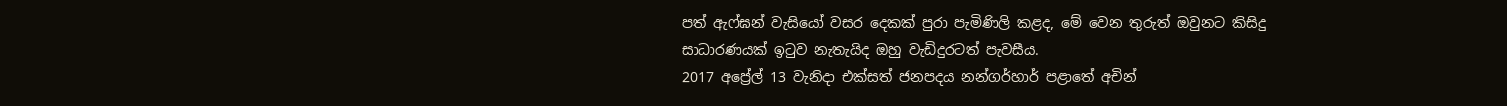පත් ඇෆ්ඝන් වැසියෝ වසර දෙකක් පුරා පැමිණිලි කළද, මේ වෙන තුරුත් ඔවුනට කිසිදු සාධාරණයක් ඉටුව නැතැයිද ඔහු වැඩිදුරටත් පැවසීය.
2017 අප්‍රේල් 13 වැනිදා එක්සත් ජනපදය නන්ගර්හාර් පළාතේ අචින්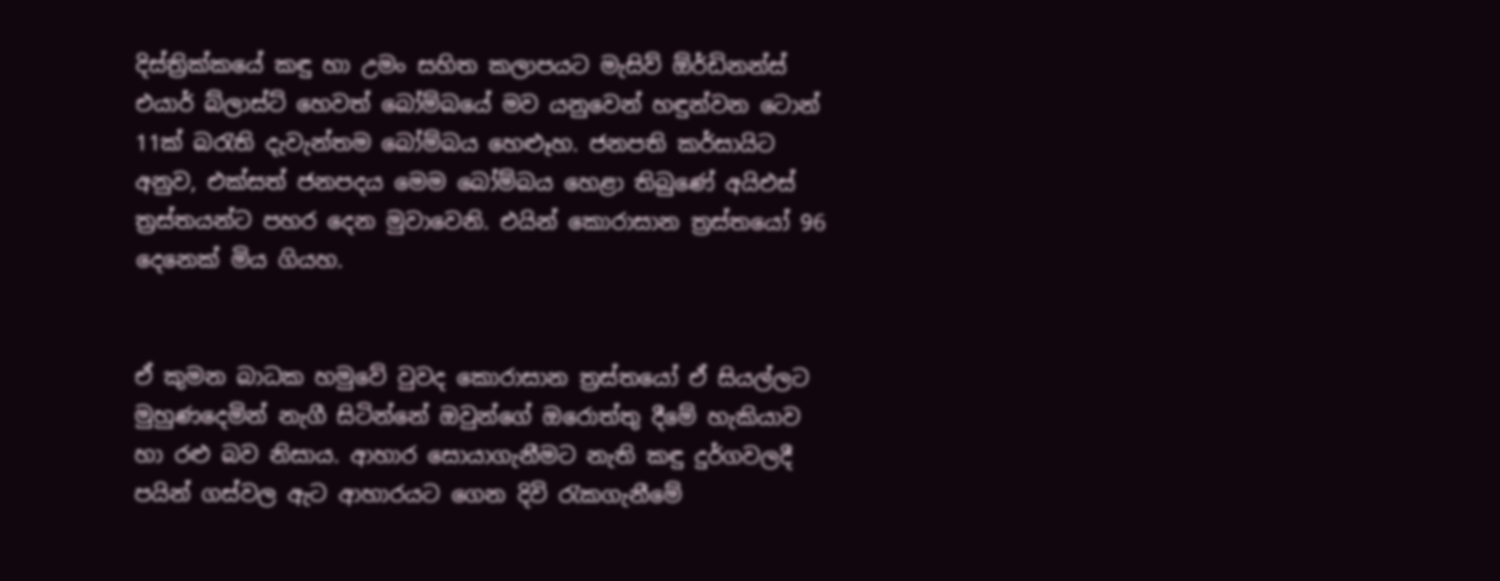දිස්ත්‍රික්කයේ කඳු හා උමං සහිත කලාපයට මැසිව් ඕර්ඩිනන්ස් එයාර් බ්ලාස්ට් හෙවත් බෝම්බයේ මව යනුවෙන් හඳුන්වන ටොන් 11ක් බරැති දැවැන්තම බෝම්බය හෙළුෑහ. ජනපති කර්සායිට අනුව, එක්සත් ජනපදය මෙම බෝම්බය හෙළා තිබුණේ අයිඑස් ත්‍රස්තයන්ට පහර දෙන මුවාවෙනි. එයින් කොරාසාන ත්‍රස්තයෝ 96 දෙනෙක් මිය ගියහ.


ඒ කුමන බාධක හමුවේ වුවද කොරාසාන ත්‍රස්තයෝ ඒ සියල්ලට මුහුණදෙමින් නැගී සිටින්නේ ඔවුන්ගේ ඔරොත්තු දීමේ හැකියාව හා රළු බව නිසාය. ආහාර සොයාගැනීමට නැති කඳු දුර්ගවලදී පයින් ගස්වල ඇට ආහාරයට ගෙන දිවි රැකගැනීමේ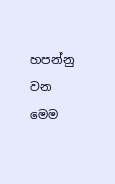හපන්නු වන මෙම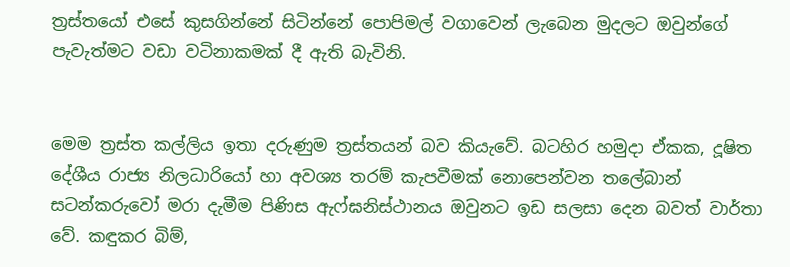ත්‍රස්තයෝ එසේ කුසගින්නේ සිටින්නේ පොපිමල් වගාවෙන් ලැබෙන මුදලට ඔවුන්ගේ පැවැත්මට වඩා වටිනාකමක් දී ඇති බැවිනි.


මෙම ත්‍රස්ත කල්ලිය ඉතා දරුණුම ත්‍රස්තයන් බව කියැවේ. බටහිර හමුදා ඒකක, දූෂිත දේශීය රාජ්‍ය නිලධාරියෝ හා අවශ්‍ය තරම් කැපවීමක් නොපෙන්වන තලේබාන් සටන්කරුවෝ මරා දැමීම පිණිස ඇෆ්ඝනිස්ථානය ඔවුනට ඉඩ සලසා දෙන බවත් වාර්තා වේ. කඳුකර බිම්,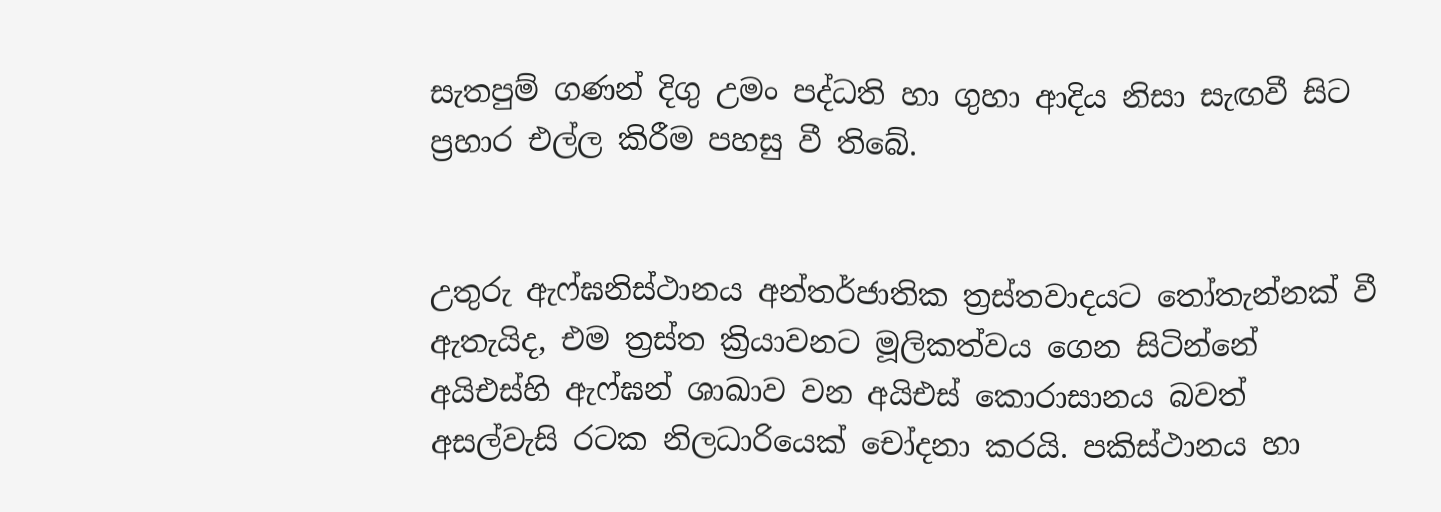සැතපුම් ගණන් දිගු උමං පද්ධති හා ගුහා ආදිය නිසා සැඟවී සිට ප්‍රහාර එල්ල කිරීම පහසු වී තිබේ.


උතුරු ඇෆ්ඝනිස්ථානය අන්තර්ජාතික ත්‍රස්තවාදයට තෝතැන්නක් වී ඇතැයිද, එම ත්‍රස්ත ක්‍රියාවනට මූලිකත්වය ගෙන සිටින්නේ අයිඑස්හි ඇෆ්ඝන් ශාඛාව වන අයිඑස් කොරාසානය බවත් අසල්වැසි රටක නිලධාරියෙක් චෝදනා කරයි. පකිස්ථානය හා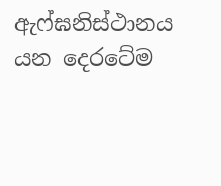ඇෆ්ඝනිස්ථානය යන දෙරටේම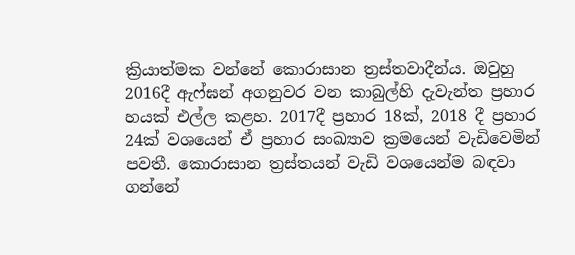ක්‍රියාත්මක වන්නේ කොරාසාන ත්‍රස්තවාදීන්ය. ඔවුහු 2016දී ඇෆ්ඝන් අගනුවර වන කාබුල්හි දැවැන්ත ප්‍රහාර හයක් එල්ල කළහ. 2017දී ප්‍රහාර 18ක්, 2018 දී ප්‍රහාර 24ක් වශයෙන් ඒ ප්‍රහාර සංඛ්‍යාව ක්‍රමයෙන් වැඩිවෙමින් පවතී. කොරාසාන ත්‍රස්තයන් වැඩි වශයෙන්ම බඳවා ගන්නේ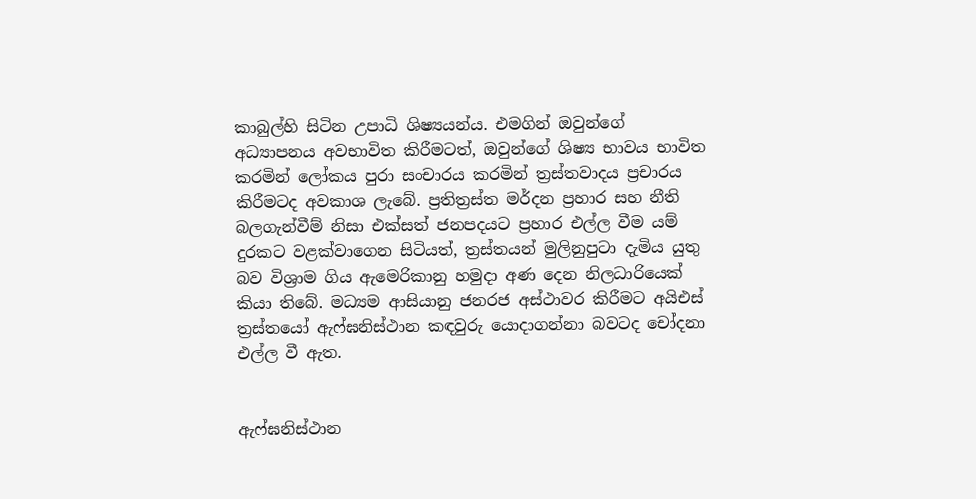කාබුල්හි සිටින උපාධි ශිෂ්‍යයන්ය. එමගින් ඔවුන්ගේ අධ්‍යාපනය අවභාවිත කිරීමටත්, ඔවුන්ගේ ශිෂ්‍ය භාවය භාවිත කරමින් ලෝකය පුරා සංචාරය කරමින් ත්‍රස්තවාදය ප්‍රචාරය කිරීමටද අවකාශ ලැබේ. ප්‍රතිත්‍රස්ත මර්දන ප්‍රහාර සහ නීති බලගැන්වීම් නිසා එක්සත් ජනපදයට ප්‍රහාර එල්ල වීම යම් දුරකට වළක්වාගෙන සිටියත්, ත්‍රස්තයන් මුලිනුපුටා දැමිය යුතු බව විශ්‍රාම ගිය ඇමෙරිකානු හමුදා අණ දෙන නිලධාරියෙක් කියා තිබේ. මධ්‍යම ආසියානු ජනරජ අස්ථාවර කිරීමට අයිඑස් ත්‍රස්තයෝ ඇෆ්ඝනිස්ථාන කඳවුරු යොදාගන්නා බවටද චෝදනා එල්ල වී ඇත.


ඇෆ්ඝනිස්ථාන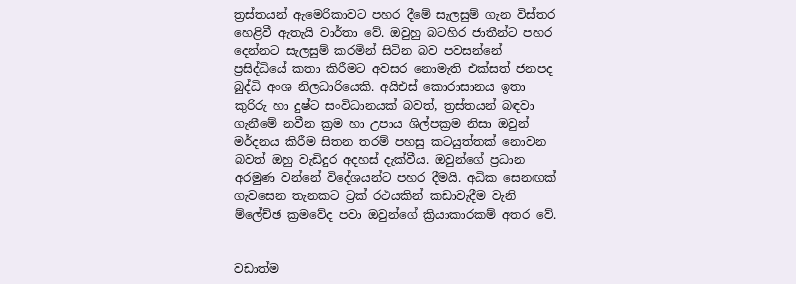ත්‍රස්තයන් ඇමෙරිකාවට පහර දීමේ සැලසුම් ගැන විස්තර හෙළිවී ඇතැයි වාර්තා වේ. ඔවුහු බටහිර ජාතීන්ට පහර දෙන්නට සැලසුම් කරමින් සිටින බව පවසන්නේ ප්‍රසිද්ධියේ කතා කිරීමට අවසර නොමැති එක්සත් ජනපද බුද්ධි අංශ නිලධාරියෙකි. අයිඑස් කොරාසානය ඉතා කුරිරු හා දුෂ්ට සංවිධානයක් බවත්, ත්‍රස්තයන් බඳවා ගැනීමේ නවීන ක්‍රම හා උපාය ශිල්පක්‍රම නිසා ඔවුන් මර්දනය කිරීම සිතන තරම් පහසු කටයුත්තක් නොවන බවත් ඔහු වැඩිදුර අදහස් දැක්වීය. ඔවුන්ගේ ප්‍රධාන අරමුණ වන්නේ විදේශයන්ට පහර දීමයි. අධික සෙනඟක් ගැවසෙන තැනකට ට්‍රක් රථයකින් කඩාවැදීම වැනි ම්ලේච්ඡ ක්‍රමවේද පවා ඔවුන්ගේ ක්‍රියාකාරකම් අතර වේ.


වඩාත්ම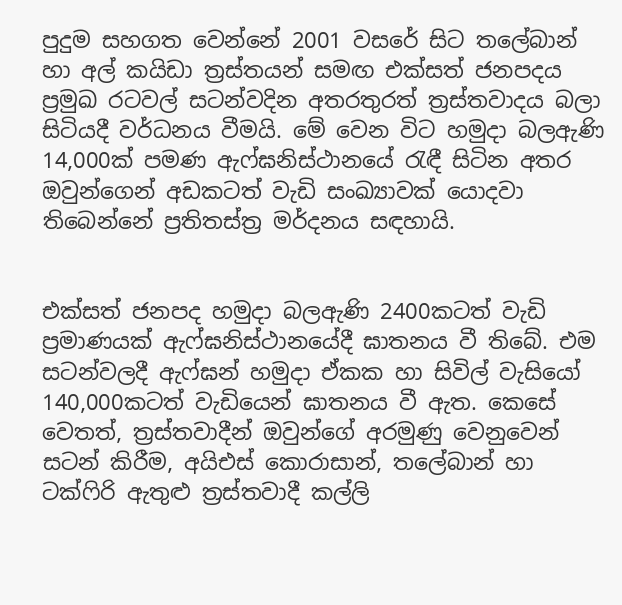පුදුම සහගත වෙන්නේ 2001 වසරේ සිට තලේබාන් හා අල් කයිඩා ත්‍රස්තයන් සමඟ එක්සත් ජනපදය ප්‍රමුඛ රටවල් සටන්වදින අතරතුරත් ත්‍රස්තවාදය බලා සිටියදී වර්ධනය වීමයි. මේ වෙන විට හමුදා බලඇණි 14,000ක් පමණ ඇෆ්ඝනිස්ථානයේ රැඳී සිටින අතර ඔවුන්ගෙන් අඩකටත් වැඩි සංඛ්‍යාවක් යොදවා තිබෙන්නේ ප්‍රතිතස්ත්‍ර මර්දනය සඳහායි.


එක්සත් ජනපද හමුදා බලඇණි 2400කටත් වැඩි ප්‍රමාණයක් ඇෆ්ඝනිස්ථානයේදී ඝාතනය වී තිබේ. එම සටන්වලදී ඇෆ්ඝන් හමුදා ඒකක හා සිවිල් වැසියෝ 140,000කටත් වැඩියෙන් ඝාතනය වී ඇත. කෙසේ වෙතත්, ත්‍රස්තවාදීන් ඔවුන්ගේ අරමුණු වෙනුවෙන් සටන් කිරීම, අයිඑස් කොරාසාන්, තලේබාන් හා ටක්ෆිරි ඇතුළු ත්‍රස්තවාදී කල්ලි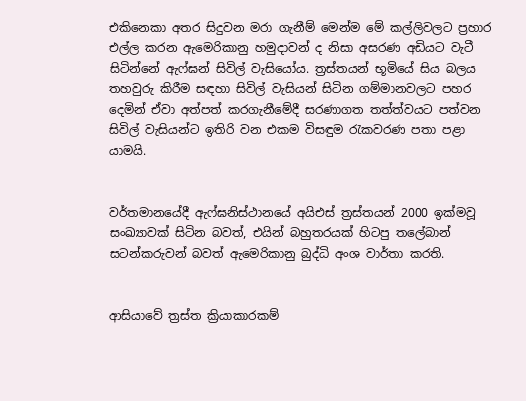එකිනෙකා අතර සිදුවන මරා ගැනීම් මෙන්ම මේ කල්ලිවලට ප්‍රහාර එල්ල කරන ඇමෙරිකානු හමුදාවන් ද නිසා අසරණ අඩියට වැටී සිටින්නේ ඇෆ්ඝන් සිවිල් වැසියෝය. ත්‍රස්තයන් භූමියේ සිය බලය තහවුරු කිරීම සඳහා සිවිල් වැසියන් සිටින ගම්මානවලට පහර දෙමින් ඒවා අත්පත් කරගැනීමේදී සරණාගත තත්ත්වයට පත්වන සිවිල් වැසියන්ට ඉතිරි වන එකම විසඳුම රැකවරණ පතා පළා යාමයි.


වර්තමානයේදී ඇෆ්ඝනිස්ථානයේ අයිඑස් ත්‍රස්තයන් 2000 ඉක්මවූ සංඛ්‍යාවක් සිටින බවත්, එයින් බහුතරයක් හිටපු තලේබාන් සටන්කරුවන් බවත් ඇමෙරිකානු බුද්ධි අංශ වාර්තා කරති.


ආසියාවේ ත්‍රස්ත ක්‍රියාකාරකම්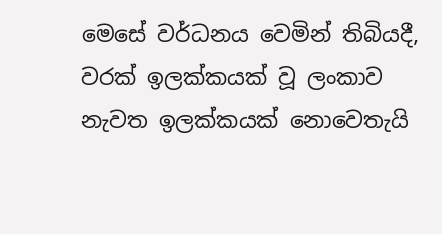මෙසේ වර්ධනය වෙමින් තිබියදී, වරක් ඉලක්කයක් වූ ලංකාව නැවත ඉලක්කයක් නොවෙතැයි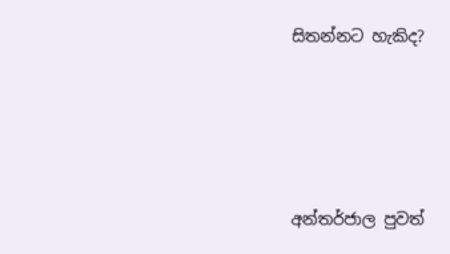සිතන්නට හැකිද?






අන්තර්ජාල පුවත්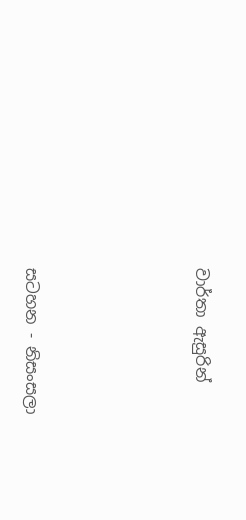වාර්තා ඇසුරින්





සටහන - නිසංසලා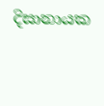දිසානායක